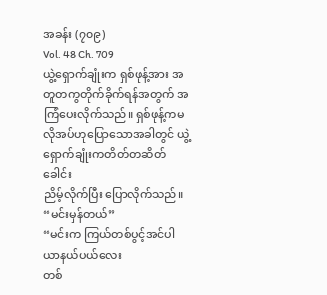အခန်း (၇၀၉)
Vol. 48 Ch. 709
ယွဲ့ရှောက်ချုံးက ရှစ်ဖုန့်အား အတူတကွတိုက်ခိုက်ရန်အတွက် အကြံပေးလိုက်သည်။ ရှစ်ဖုန့်ကမလိုအပ်ဟုပြောသောအခါတွင် ယွဲ့ရှောက်ချုံးကတိတ်တဆိတ်ခေါင်း
ညိမ့်လိုက်ပြီး ပြောလိုက်သည်။
“မင်းမှန်တယ်”
“မင်းက ကြယ်တစ်ပွင့်အင်ပါယာနယ်ပယ်လေး
တစ်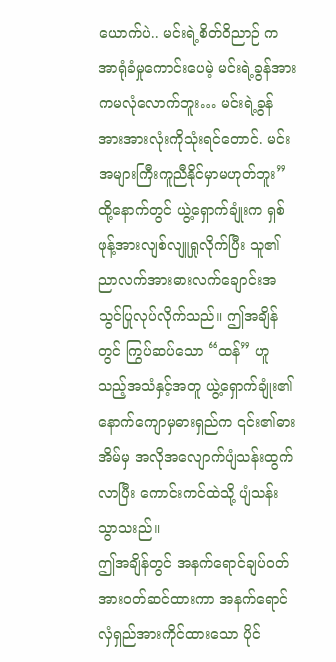ယောက်ပဲ.. မင်းရဲ့စိတ်ဝိညာဉ် က အာရုံခံမှုကောင်းပေမဲ့ မင်းရဲ့ခွန်အားကမလုံလောက်ဘူး… မင်းရဲ့ခွန်အားအားလုံးကိုသုံးရင်တောင်. မင်းအများကြီးကူညီနိုင်မှာမဟုတ်ဘူး”
ထို့နောက်တွင် ယွဲ့ရှောက်ချုံးက ရှစ်ဖုန့်အားလျစ်လျူရှုလိုက်ပြီး သူ၏ညာလက်အားဓားလက်ချောင်းအသွင်ပြုလုပ်လိုက်သည်။ ဤအချိန်တွင် ကြွပ်ဆပ်သော “ထန်” ဟူသည့်အသံနှင့်အတူ ယွဲ့ရှောက်ချုံး၏နောက်ကျောမှဓားရှည်က ၎င်း၏ဓားအိမ်မှ အလိုအလျောက်ပျံသန်းထွက်လာပြီး ကောင်းကင်ထဲသို့ ပျံသန်းသွာသးည်။
ဤအချိန်တွင် အနက်ရောင်ချပ်ဝတ်အားဝတ်ဆင်ထားကာ အနက်ရောင်လှံရှည်အားကိုင်ထားသော ပိုင်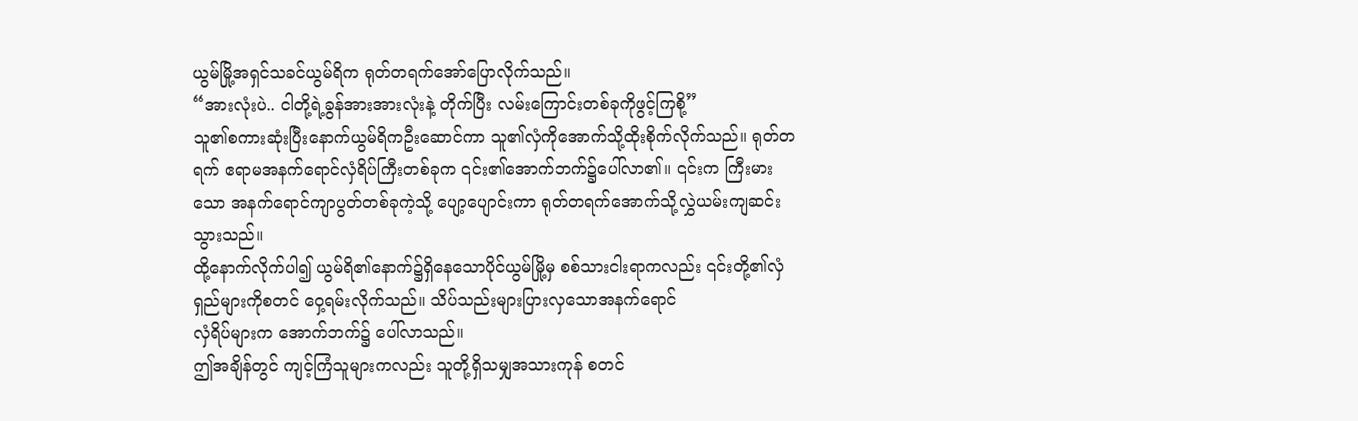ယွမ်မြို့အရှင်သခင်ယွမ်ရိက ရုတ်တရက်အော်ပြောလိုက်သည်။
“အားလုံးပဲ.. ငါတို့ရဲ့ခွန်အားအားလုံးနဲ့ တိုက်ပြီး လမ်းကြောင်းတစ်ခုကိုဖွင့်ကြစို့”
သူ၏စကားဆုံးပြီးနောက်ယွမ်ရိကဦးဆောင်ကာ သူ၏လှံကိုအောက်သို့ထိုးစိုက်လိုက်သည်။ ရုတ်တရက် ဧရာမအနက်ရောင်လှံရိပ်ကြီးတစ်ခုက ၎င်း၏အောက်ဘက်၌ပေါ်လာ၏။ ၎င်းက ကြီးမားသော အနက်ရောင်ကျာပွတ်တစ်ခုကဲ့သို့ ပျော့ပျောင်းကာ ရုတ်တရက်အောက်သို့လွှဲယမ်းကျဆင်း
သွားသည်။
ထို့နောက်လိုက်ပါ၍ ယွမ်ရိ၏နောက်၌ရှိနေသောပိုင်ယွမ်မြို့မှ စစ်သားငါးရာကလည်း ၎င်းတို့၏လှံရှည်များကိုစတင် ဝှေ့ရမ်းလိုက်သည်။ သိပ်သည်းများပြားလှသောအနက်ရောင်
လှံရိပ်များက အောက်ဘက်၌ ပေါ်လာသည်။
ဤအချိန်တွင် ကျင့်ကြံသူများကလည်း သူတို့ရှိသမျှအသားကုန် စတင်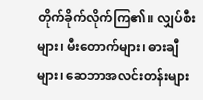တိုက်ခိုက်လိုက်ကြ၏။ လျှပ်စီးများ၊ မီးတောက်များ၊ ဓားချီများ၊ ဆေဘာအလင်းတန်းများ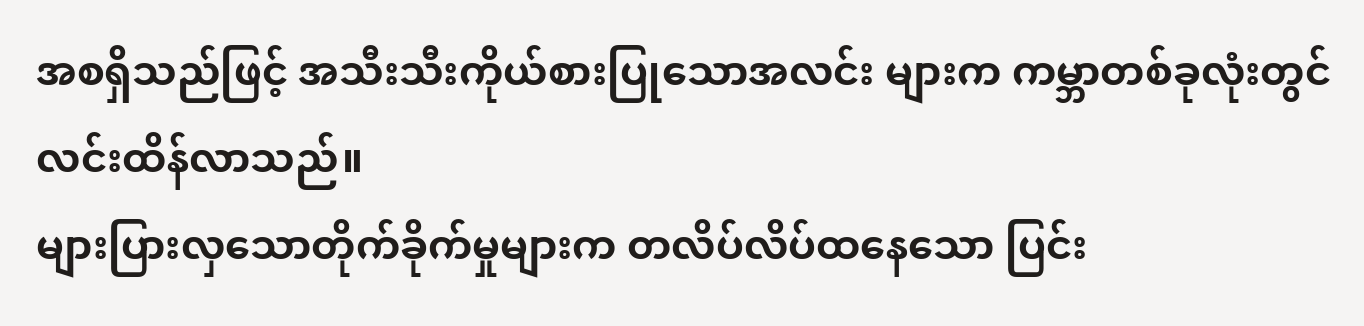အစရှိသည်ဖြင့် အသီးသီးကိုယ်စားပြုသောအလင်း များက ကမ္ဘာတစ်ခုလုံးတွင်လင်းထိန်လာသည်။
များပြားလှသောတိုက်ခိုက်မှုများက တလိပ်လိပ်ထနေသော ပြင်း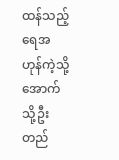ထန်သည့်ရေအဟုန်ကဲ့သို့ အောက်သို့ဦးတည်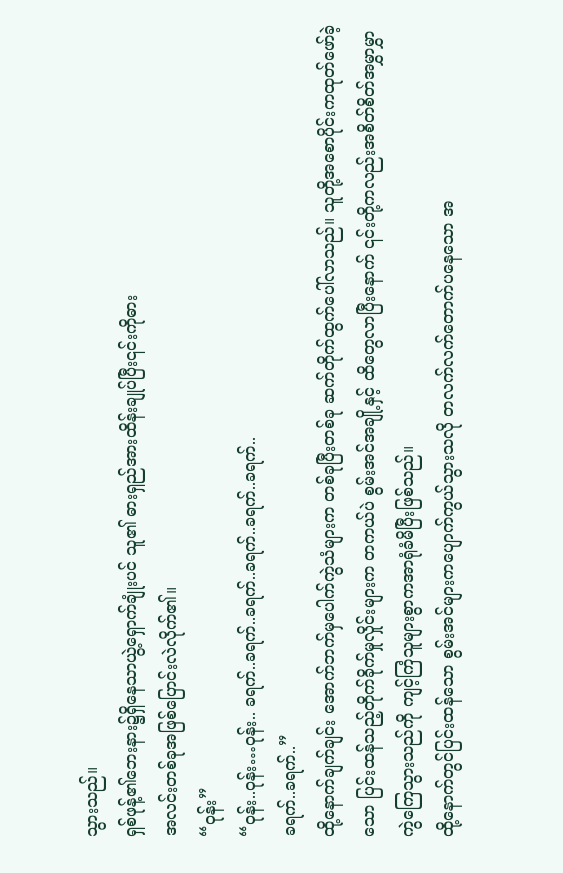သွားသည်။
ရှစ်ဖုန့်၏ဘေးနား၌ရှိနေသာယွဲ့ရှောက်ချုံးပင် သူ၏ ဓားရှည်အားထိန်းချုပ်ပြီး၎င်းကိုဓား
အလင်းတစ်ခုအဖြစ်ပြောင်းလဲလိုက်၏။
“ဝုန်း”
“ဝုန်း..ဝုန်း…ဝုန်း.. ခရက်..ခရက်..ခရက်..ခရက်..ခရက်..ခရက်..
ခရက်..ခရက်..”
ထို့နောက်ချက်ချင်း အောက်ဘက်မှပေါက်ကွဲသံများက တစ်ခုပြီးတစ်ခု ဆက်တိုက်ထွက်ပေါ်လာသည်။ သူတို့အစောပိုင်းကထုတ်ဖော်ခဲ့သော ပြင်းထန်သည့်တိုက်ခိုက်မှုလှိုင်းများက တကယ်ပဲ စွမ်းအင်အချို့နှင့် ထိတွေလာပြီးနောက် ၎င်းတို့ကလည်းအစိတ်စိတ်အမွှာမွှာ
ကွဲကြေသွားသည်ကို ကျင့်ကြံသူများစွာကအာရုံခံမိပြီးဖြစ်သည်။
ထို့နောက်တွင်ပြင်းထန်သော စွမ်းအင်များကပျောက်ကွယ်သွားသလို တလက်လက်တောက်ပနေသော အ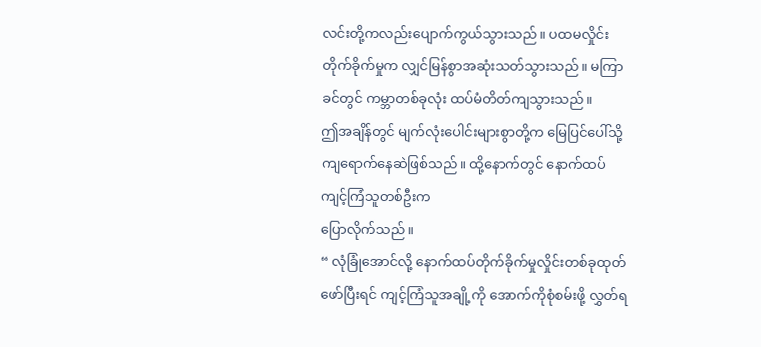လင်းတို့ကလည်းပျောက်ကွယ်သွားသည်။ ပထမလှိုင်းတိုက်ခိုက်မှုက လျှင်မြန်စွာအဆုံးသတ်သွားသည်။ မကြာခင်တွင် ကမ္ဘာတစ်ခုလုံး ထပ်မံတိတ်ကျသွားသည်။
ဤအချိန်တွင် မျက်လုံးပေါင်းများစွာတို့က မြေပြင်ပေါ်သို့ ကျရောက်နေဆဲဖြစ်သည်။ ထို့နောက်တွင် နောက်ထပ်ကျင့်ကြံသူတစ်ဦးက
ပြောလိုက်သည်။
“ လုံခြုံအောင်လို့ နောက်ထပ်တိုက်ခိုက်မှုလှိုင်းတစ်ခုထုတ်ဖော်ပြီးရင် ကျင့်ကြံသူအချို့ကို အောက်ကိုစုံစမ်းဖို့ လွှတ်ရ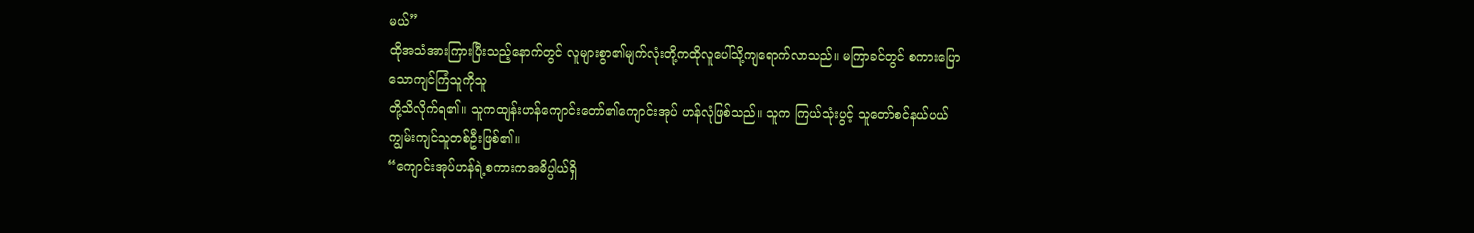မယ်”
ထိုအသံအားကြားပြီးသည့်နောက်တွင် လူများစွာ၏မျက်လုံးတို့ကထိုလူပေါ်သို့ကျရောက်လာသည်။ မကြာခင်တွင် စကားပြောသောကျင်ကြံသူကိုသူ
တို့သိလိုက်ရ၏။ သူကထျန်းဟန်ကျောင်းတော်၏ကျောင်းအုပ် ဟန်လုံဖြစ်သည်။ သူက ကြယ်သုံးပွင့် သူတော်စင်နယ်ပယ် ကျွမ်းကျင်သူတစ်ဦးဖြစ်၏။
“ကျောင်းအုပ်ဟန်ရဲ့စကားကအဓိပ္ပါယ်ရှိ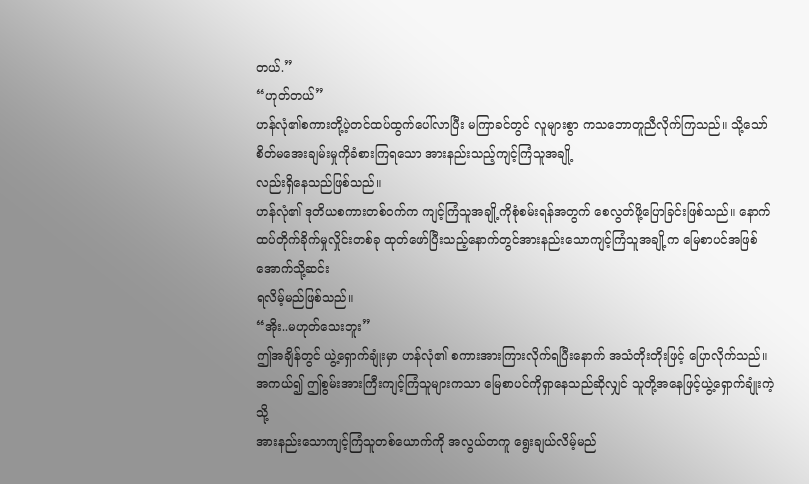တယ်.”
“ဟုတ်တယ်”
ဟန်လုံ၏စကားတို့ပဲ့တင်ထပ်ထွက်ပေါ်လာပြီး မကြာခင်တွင် လူများစွာ ကသဘောတူညီလိုက်ကြသည်။ သို့သော် စိတ်မအေးချမ်းမှုကိုခံစားကြရသော အားနည်းသည့်ကျင့်ကြံသူအချို့
လည်းရှိနေသည်ဖြစ်သည်။
ဟန်လုံ၏ ဒုတိယစကားတစ်ဝက်က ကျင့်ကြံသူအချို့ကိုစုံစမ်းရန်အတွက် စေလွတ်ဖို့ပြောခြင်းဖြစ်သည်။ နောက်ထပ်တိုက်ခိုက်မှုလှိုင်းတစ်ခု ထုတ်ဖော်ပြီးသည့်နောက်တွင်အားနည်းသောကျင့်ကြံသူအချို့က မြေစာပင်အဖြစ်အောက်သို့ဆင်း
ရလိမ့်မည်ဖြစ်သည်။
“အိုး..မဟုတ်သေးဘူး”
ဤအချိန်တွင် ယွဲ့ရှောက်ချုံးမှာ ဟန်လုံ၏ စကားအားကြားလိုက်ရပြီးနောက် အသံတိုးတိုးဖြင့် ပြောလိုက်သည်။အကယ်၍ ဤစွမ်းအားကြီးကျင့်ကြံသူများကသာ မြေစာပင်ကိုရှာနေသည်ဆိုလျှင် သူတို့အနေဖြင့်ယွဲ့ရှောက်ချုံးကဲ့သို့
အားနည်းသောကျင့်ကြံသူတစ်ယောက်ကို အလွယ်တကူ ရွေးချယ်လိမ့်မည်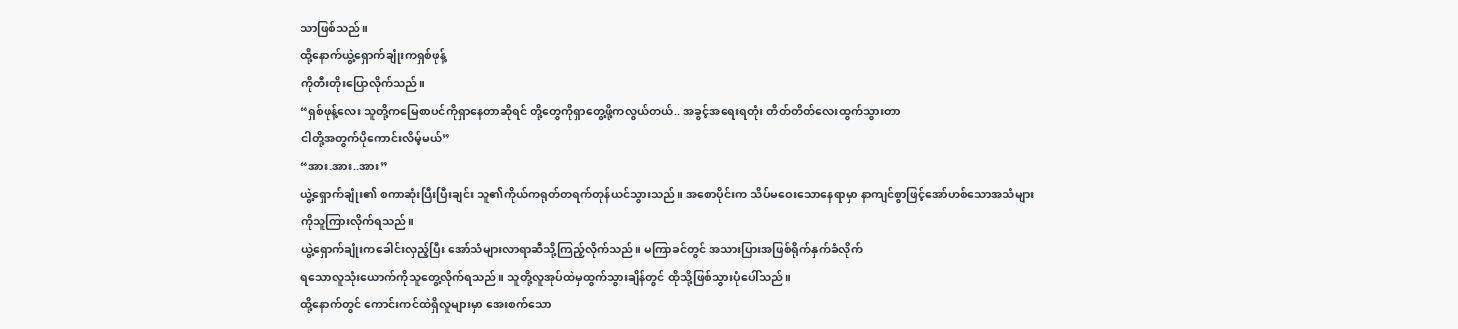သာဖြစ်သည်။
ထို့နောက်ယွဲ့ရှောက်ချုံးကရှစ်ဖုန့်
ကိုတီးတိုးပြောလိုက်သည်။
“ရှစ်ဖုန့်လေး သူတို့ကမြေစာပင်ကိုရှာနေတာဆိုရင် တို့တွေကိုရှာတွေ့ဖို့ကလွယ်တယ်.. အခွင့်အရေးရတုံး တိတ်တိတ်လေးထွက်သွားတာ
ငါတို့အတွက်ပိုကောင်းလိမ့်မယ်”
“အား.အား..အား”
ယွဲ့ရှောက်ချုံး၏ စကာဆုံးပြီးပြီးချင်း သူ၏ကိုယ်ကရုတ်တရက်တုန်ယင်သွားသည်။ အစောပိုင်းက သိပ်မဝေးသောနေရာမှာ နာကျင်စွာဖြင့်အော်ဟစ်သောအသံများ
ကိုသူကြားလိုက်ရသည်။
ယွဲ့ရှောက်ချုံးကခေါင်းလှည့်ပြီး အော်သံများလာရာဆီသို့ကြည့်လိုက်သည်။ မကြာခင်တွင် အသားပြားအဖြစ်ရိုက်နှက်ခံလိုက်
ရသောလူသုံးယောက်ကိုသူတွေ့လိုက်ရသည်။ သူတို့လူအုပ်ထဲမှထွက်သွားချိန်တွင် ထိုသို့ဖြစ်သွားပုံပေါ်သည်။
ထို့နောက်တွင် ကောင်းကင်ထဲရှိလူများမှာ အေးစက်သော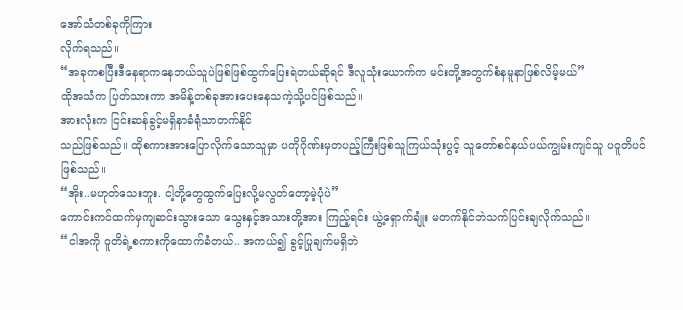အော်သံတစ်ခုကိုကြား
လိုက်ရသည်။
“အခုကစပြီးဒီနေရာကနေဘယ်သူပဲဖြစ်ဖြစ်ထွက်ပြေးရဲတယ်ဆိုရင် ဒီလူသုံးယောက်က မင်းတို့အတွက်စံနမူနာဖြစ်လိမ့်မယ်”
ထိုအသံက ပြတ်သားကာ အမိန့်တစ်ခုအားပေးနေသကဲ့သို့ပင်ဖြစ်သည်။
အားလုံးက ငြင်းဆန်ခွင့်မရှိနာခံရုံသာတက်နိုင်
သည်ဖြစ်သည်။ ထိုစကားအားပြောလိုက်သောသူမှာ ပတိုဂိုဏ်းမှတပည့်ကြီးဖြစ်သူကြယ်သုံးပွင့် သူတော်စင်နယ်ပယ်ကျွမ်းကျင်သူ ပဝူတိပင်ဖြစ်သည်။
“အိုး..မဟုတ်သေးဘူး. ငါ့တို့တွေထွက်ပြေးလို့မလွတ်တော့မဲ့ပုံပဲ”
ကောင်းကင်ထက်မှကျဆင်းသွားသော သွေးနှင့်အသားတို့အား ကြည့်ရင်း ယွဲ့ရှောက်ချုံး မတက်နိုင်ဘဲသက်ပြင်းချလိုက်သည်။
“ငါအကို ဝူတိရဲ့စကားကိုထောက်ခံတယ်.. အကယ်၍ ခွင့်ပြုချက်မရှိဘဲ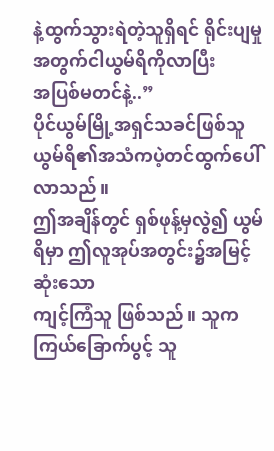နဲ့ထွက်သွားရဲတဲ့သူရှိရင် ရိုင်းပျမှုအတွက်ငါယွမ်ရိကိုလာပြီး
အပြစ်မတင်နဲ့..”
ပိုင်ယွမ်မြို့အရှင်သခင်ဖြစ်သူ ယွမ်ရိ၏အသံကပဲ့တင်ထွက်ပေါ်လာသည်။
ဤအချိန်တွင် ရှစ်ဖုန့်မှလွဲ၍ ယွမ်ရိမှာ ဤလူအုပ်အတွင်း၌အမြင့်ဆုံးသော
ကျင့်ကြံသူ ဖြစ်သည်။ သူက ကြယ်ခြောက်ပွင့် သူ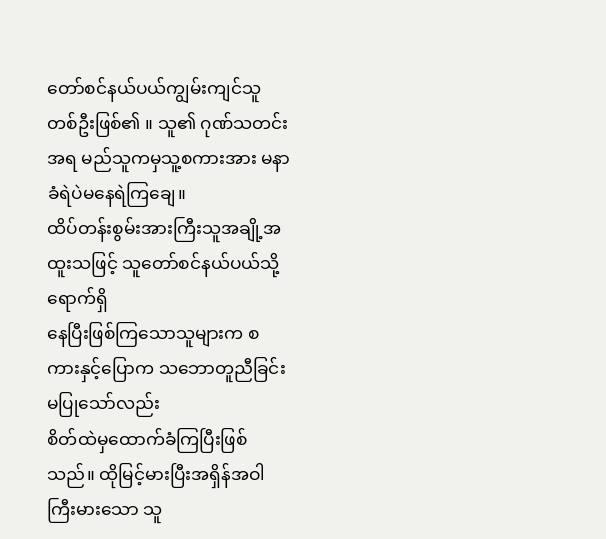တော်စင်နယ်ပယ်ကျွမ်းကျင်သူ
တစ်ဦးဖြစ်၏ ။ သူ၏ ဂုဏ်သတင်းအရ မည်သူကမှသူ့စကားအား မနာခံရဲပဲမနေရဲကြချေ။
ထိပ်တန်းစွမ်းအားကြီးသူအချို့အထူးသဖြင့် သူတော်စင်နယ်ပယ်သို့ရောက်ရှိ
နေပြီးဖြစ်ကြသောသူများက စကားနှင့်ပြောက သဘောတူညီခြင်းမပြုသော်လည်း
စိတ်ထဲမှထောက်ခံကြပြီးဖြစ်သည်။ ထိုမြင့်မားပြီးအရှိန်အဝါကြီးမားသော သူ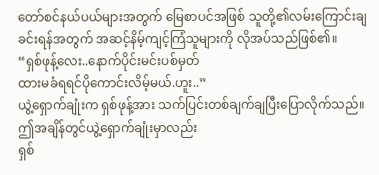တော်စင်နယ်ပယ်များအတွက် မြေစာပင်အဖြစ် သူတို့၏လမ်းကြောင်းချခင်းရန်အတွက် အဆင့်နိမ့်ကျင့်ကြံသူများကို လိုအပ်သည်ဖြစ်၏။
“ရှစ်ဖုန့်လေး..နောက်ပိုင်းမင်းပစ်မှတ်
ထားမခံရရင်ပိုကောင်းလိမ့်မယ်.ဟူး..”
ယွဲ့ရှောက်ချုံးက ရှစ်ဖုန့်အား သက်ပြင်းတစ်ချက်ချပြီးပြောလိုက်သည်။
ဤအချိန်တွင်ယွဲ့ရှောက်ချုံးမှာလည်း
ရှစ်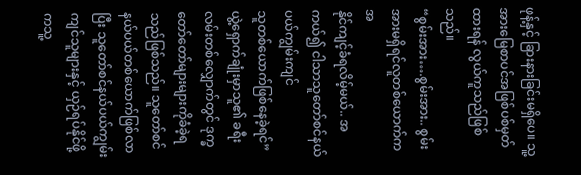ဖုန့်နှင့် ခြားနားခြင်းမရှိပေ။ သူ့အားမြေစာပင်အဖြစ်ပစ်မှတ်ထားရန် လွယ်ကူသည်ဖြစ်သည်။
“စွမ်းအား….စွမ်းအား.. စွမ်းအားမရှိရင်လူတစ်ယောက်ကအ
နိုင်ကျင့်ခံရလိမ့်မယ်.. အကယ်၍ ငါသာသူတော်စင်နယ်ပယ်ကျွမ်းကျင်
သူတစ်ယောက်ဖြစ်နေခဲ့ရင်”
ယွဲ့ရှောက်ချုံးမှာသူ၏ ခရီးလမ်းတစ်လျှောက်တွင် ဒုက္ခတော်တော်များများကိုခံခဲ့ရသည်ဖြစ်သည်။ သူတော်စင်နယ်ပယ်တစ်ယောက်ဖြစ်လာပြီး သူတော်စင်နယ်ပယ်ကျွမ်းကျင်သူများနှင့် ယှဉ်ရပ်နိုင်ဖို့ကသူ့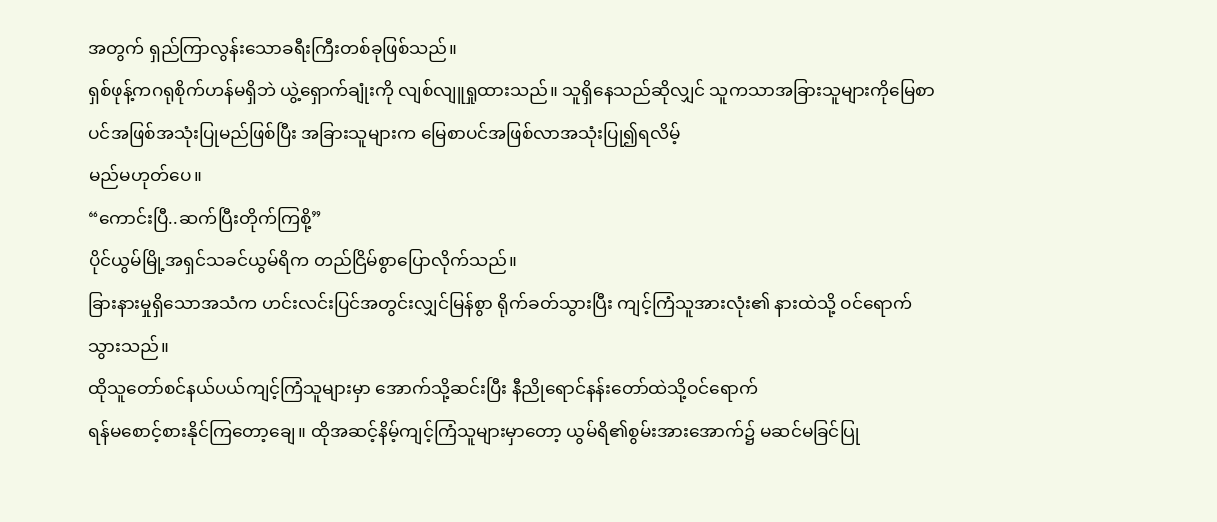အတွက် ရှည်ကြာလွန်းသောခရီးကြီးတစ်ခုဖြစ်သည်။
ရှစ်ဖုန့်ကဂရုစိုက်ဟန်မရှိဘဲ ယွဲ့ရှောက်ချုံးကို လျစ်လျူရှုထားသည်။ သူရှိနေသည်ဆိုလျှင် သူကသာအခြားသူများကိုမြေစာပင်အဖြစ်အသုံးပြုမည်ဖြစ်ပြီး အခြားသူများက မြေစာပင်အဖြစ်လာအသုံးပြု၍ရလိမ့်
မည်မဟုတ်ပေ။
“ကောင်းပြီ..ဆက်ပြီးတိုက်ကြစို့”
ပိုင်ယွမ်မြို့အရှင်သခင်ယွမ်ရိက တည်ငြိမ်စွာပြောလိုက်သည်။
ခြားနားမှုရှိသောအသံက ဟင်းလင်းပြင်အတွင်းလျှင်မြန်စွာ ရိုက်ခတ်သွားပြီး ကျင့်ကြံသူအားလုံး၏ နားထဲသို့ ဝင်ရောက်သွားသည်။
ထိုသူတော်စင်နယ်ပယ်ကျင့်ကြံသူများမှာ အောက်သို့ဆင်းပြီး နီညိုရောင်နန်းတော်ထဲသို့ဝင်ရောက်
ရန်မစောင့်စားနိုင်ကြတော့ချေ။ ထိုအဆင့်နိမ့်ကျင့်ကြံသူများမှာတော့ ယွမ်ရိ၏စွမ်းအားအောက်၌ မဆင်မခြင်ပြု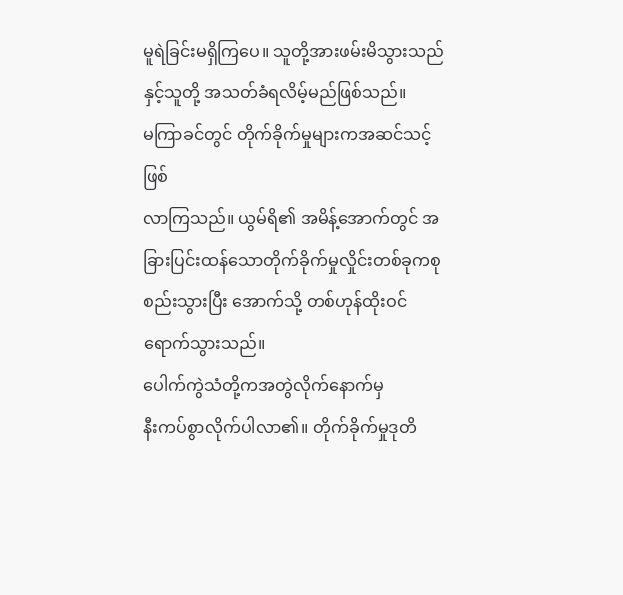မူရဲခြင်းမရှိကြပေ။ သူတို့အားဖမ်းမိသွားသည်နှင့်သူတို့ အသတ်ခံရလိမ့်မည်ဖြစ်သည်။
မကြာခင်တွင် တိုက်ခိုက်မှုများကအဆင်သင့်ဖြစ်
လာကြသည်။ ယွမ်ရိ၏ အမိန့်အောက်တွင် အခြားပြင်းထန်သောတိုက်ခိုက်မှုလှိုင်းတစ်ခုကစုစည်းသွားပြီး အောက်သို့ တစ်ဟုန်ထိုးဝင်ရောက်သွားသည်။
ပေါက်ကွဲသံတို့ကအတွဲလိုက်နောက်မှ
နီးကပ်စွာလိုက်ပါလာ၏။ တိုက်ခိုက်မှုဒုတိ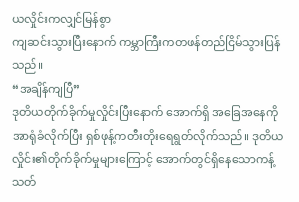ယလှိုင်းကလျှင်မြန်စွာ
ကျဆင်းသွားပြီးနောက် ကမ္ဘာကြီးကတဖန်တည်ငြိမ်သွားပြန်သည်။
“အချိန်ကျပြီ”
ဒုတိယတိုက်ခိုက်မှုလှိုင်းပြီးနောက် အောက်ရှိ အခြေအနေကို အာရုံခံလိုက်ပြီး ရှစ်ဖုန့်ကတီးတိုးရေရွတ်လိုက်သည်။ ဒုတိယလှိုင်း၏တိုက်ခိုက်မှုများကြောင့် အောက်တွင်ရှိနေသောကန့်သတ်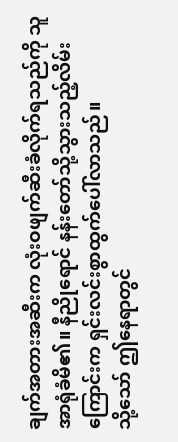ချက်အတားအဆီးက လုံးဝဖျက်ဆီးခံလိုက်ရသည်ကို သူအာရုံခံမိ၏။ နီညိုရောင် နန်းတော်သို့သွားသည့်လိမ်းကြောင်းက ရှင်းလင်းစွာထွက်ပေါ်လာသည်။
သို့သော် ဤနေရာတွင်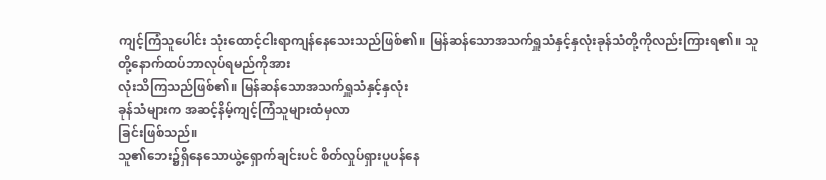ကျင့်ကြံသူပေါင်း သုံးထောင့်ငါးရာကျန်နေသေးသည်ဖြစ်၏။ မြန်ဆန်သောအသက်ရှူသံနှင့်နှလုံးခုန်သံတို့ကိုလည်းကြားရ၏။ သူတို့နောက်ထပ်ဘာလုပ်ရမည်ကိုအား
လုံးသိကြသည်ဖြစ်၏။ မြန်ဆန်သောအသက်ရှူသံနှင့်နှလုံး
ခုန်သံများက အဆင့်နိမ့်ကျင့်ကြံသူများထံမှလာ
ခြင်းဖြစ်သည်။
သူ၏ဘေး၌ရှိနေသောယွဲ့ရှောက်ချင်းပင် စိတ်လှုပ်ရှားပူပန်နေ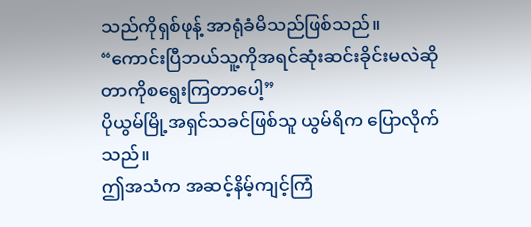သည်ကိုရှစ်ဖုန့် အာရုံခံမိသည်ဖြစ်သည်။
“ကောင်းပြီဘယ်သူ့ကိုအရင်ဆုံးဆင်းခိုင်းမလဲဆိုတာကိုစရွေးကြတာပေါ့”
ပိုယွမ်မြို့အရှင်သခင်ဖြစ်သူ ယွမ်ရိက ပြောလိုက်သည်။
ဤအသံက အဆင့်နိမ့်ကျင့်ကြံ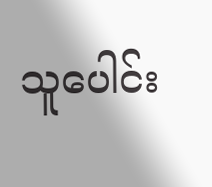သူပေါင်း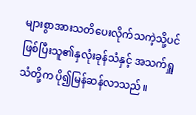များစွာအားသတိပေးလိုက်သကဲ့သို့ပင်ဖြစ်ပြီးသူ၏နှလုံးခုန်သံနှင့် အသက်ရှူသံတို့က ပို၍မြန်ဆန်လာသည်။